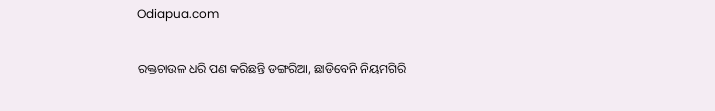Odiapua.com

ରକ୍ତଚାଉଳ ଧରି ପଣ କରିଛନ୍ତି ଡଙ୍ଗରିଆ, ଛାଡିବେନି ନିୟମଗିରି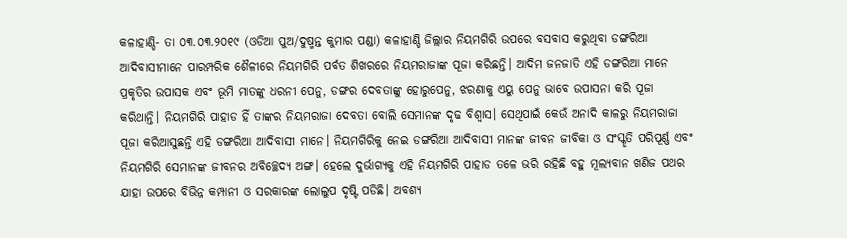କଳାହାଣ୍ଡି- ତା ୦୩.୦୩.୨୦୧୯ (ଓଡିଆ ପୁଅ/ଦୁଷ୍ମନ୍ତ କୁମାର ପଣ୍ଡା) କଳାହାଣ୍ଡି ଜିଲ୍ଲାର ନିୟମଗିରି ଉପରେ ବସବାସ କରୁଥିବା ଡଙ୍ଗରିଆ ଆଦିବାସୀମାନେ ପାରମ୍ପରିକ ଶୈଳୀରେ ନିୟମଗିରି ପର୍ବତ ଶିଖରରେ ନିୟମରାଜାଙ୍କ ପୂଜା କରିଛନ୍ତି। ଆଦିମ ଜନଜାତି ଏହି ଡଙ୍ଗରିଆ ମାନେ ପ୍ରକୃତିର ଉପାସକ ଏବଂ ଭୂମି ମାତଙ୍କୁ ଧରନୀ ପେନୁ, ଡଙ୍ଗର ଦେବତାଙ୍କୁ ହୋରୁପେନୁ, ଝରଣାକୁ ଏୟୁ ପେନୁ ଭାବେ ଉପାସନା କରି ପୂଜା କରିଥାନ୍ତି। ନିୟମଗିରି ପାହାଡ ହିଁ ତାଙ୍କର ନିୟମରାଜା ଦେବତା ବୋଲି ସେମାନଙ୍କ ଦୃଢ ବିଶ୍ୱାସ। ସେଥିପାଇଁ କେଉଁ ଅନାଦି କାଳରୁ ନିୟମରାଜା ପୂଜା କରିଆସୁଛନ୍ତି ଏହି ଡଙ୍ଗରିଆ ଆଦିବାସୀ ମାନେ। ନିୟମଗିରିକୁ ନେଇ ଡଙ୍ଗରିଆ ଆଦିବାସୀ ମାନଙ୍କ ଜୀବନ ଜୀବିକା ଓ ସଂସ୍କୃତି ପରିପୂର୍ଣ୍ଣ ଏବଂ ନିୟମଗିରି ସେମାନଙ୍କ ଜୀବନର ଅବିଚ୍ଛେଦ୍ୟ ଅଙ୍ଗ। ହେଲେ ଦୁର୍ଭାଗ୍ୟକୁ ଏହି ନିୟମଗିରି ପାହାଡ ତଳେ ଭରି ରହିଛି ବହୁ ମୂଲ୍ୟବାନ ଖଣିଜ ପଥର ଯାହା ଉପରେ ବିଭିନ୍ନ କମ୍ପାନୀ ଓ ସରକାରଙ୍କ ଲୋଲୁପ ଦୃଷ୍ଟି ପଡିଛି। ଅବଶ୍ୟ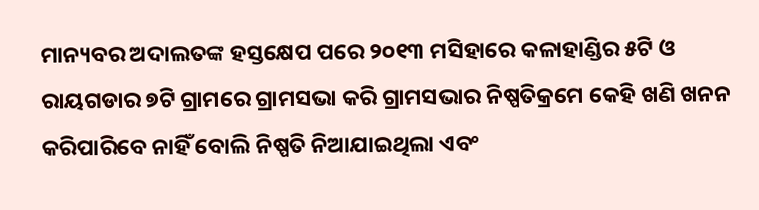ମାନ୍ୟବର ଅଦାଲତଙ୍କ ହସ୍ତକ୍ଷେପ ପରେ ୨୦୧୩ ମସିହାରେ କଳାହାଣ୍ଡିର ୫ଟି ଓ ରାୟଗଡାର ୭ଟି ଗ୍ରାମରେ ଗ୍ରାମସଭା କରି ଗ୍ରାମସଭାର ନିଷ୍ପତିକ୍ରମେ କେହି ଖଣି ଖନନ କରିପାରିବେ ନାହିଁ ବୋଲି ନିଷ୍ପତି ନିଆଯାଇଥିଲା ଏବଂ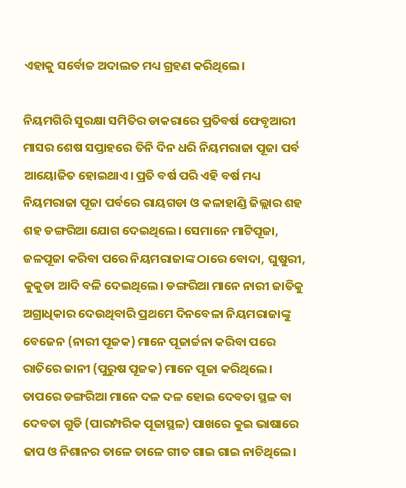ଏହାକୁ ସର୍ବୋଚ୍ଚ ଅଦାଲତ ମଧ୍ୟ ଗ୍ରହଣ କରିଥିଲେ।

ନିୟମଗିରି ସୁରକ୍ଷା ସମିତିର ଡାକରାରେ ପ୍ରତିବର୍ଷ ଫେବୃଆରୀ ମାସର ଶେଷ ସପ୍ତାହରେ ତିନି ଦିନ ଧରି ନିୟମରାଜା ପୂଜା ପର୍ବ ଆୟୋଜିତ ହୋଇଥାଏ। ପ୍ରତି ବର୍ଷ ପରି ଏହି ବର୍ଷ ମଧ୍ୟ ନିୟମରାଜା ପୂଜା ପର୍ବରେ ରାୟଗଡା ଓ କଳାହାଣ୍ଡି ଜିଲ୍ଲାର ଶହ ଶହ ଡଙ୍ଗରିଆ ଯୋଗ ଦେଇଥିଲେ। ସେମାନେ ମାଟିପୂଜା, ଜଳପୂଜା କରିବା ପରେ ନିୟମରାଜାଙ୍କ ଠାରେ ବୋଦା, ଘୁଷୁରୀ, କୁକୁଡା ଆଦି ବଳି ଦେଇଥିଲେ। ଡଙ୍ଗରିଆ ମାନେ ନାରୀ ଜାତିକୁ ଅଗ୍ରାଧିକାର ଦେଉଥିବାରି ପ୍ରଥମେ ଦିନବେଳା ନିୟମରାଜାଙ୍କୁ ବେଜେନ (ନାରୀ ପୂଜକ) ମାନେ ପୂଜାର୍ଚ୍ଚନା କରିବା ପରେ ରାତିରେ ଜାନୀ (ପୁରୁଷ ପୂଜକ) ମାନେ ପୂଜା କରିଥିଲେ। ତାପରେ ଡଙ୍ଗରିଆ ମାନେ ଦଳ ଦଳ ହୋଇ ଦେବତା ସ୍ଥଳ ବା ଦେବତା ଗୁଡି (ପାରମ୍ପରିକ ପୂଜାସ୍ଥଳ) ପାଖରେ କୁଇ ଭାଷାରେ ଢାପ ଓ ନିଶାନର ତାଳେ ତାଳେ ଗୀତ ଗାଇ ଗାଇ ନାଚିଥିଲେ।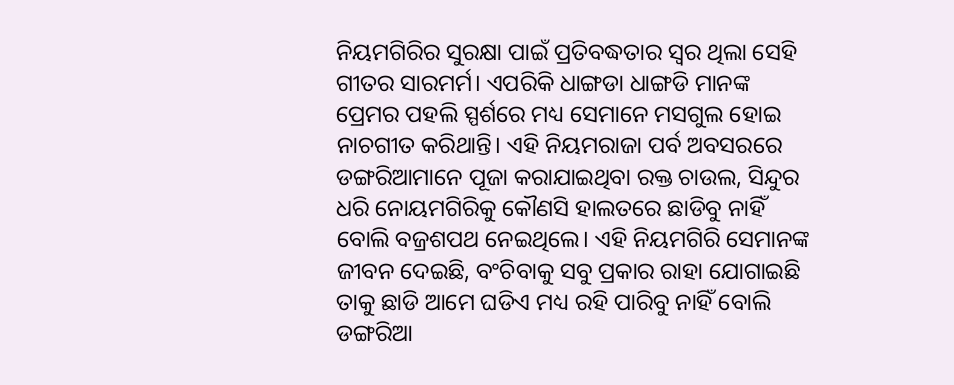ନିୟମଗିରିର ସୁରକ୍ଷା ପାଇଁ ପ୍ରତିବଦ୍ଧତାର ସ୍ୱର ଥିଲା ସେହି ଗୀତର ସାରମର୍ମ। ଏପରିକି ଧାଙ୍ଗଡା ଧାଙ୍ଗଡି ମାନଙ୍କ ପ୍ରେମର ପହଲି ସ୍ପର୍ଶରେ ମଧ୍ୟ ସେମାନେ ମସଗୁଲ ହୋଇ ନାଚଗୀତ କରିଥାନ୍ତି। ଏହି ନିୟମରାଜା ପର୍ବ ଅବସରରେ ଡଙ୍ଗରିଆମାନେ ପୂଜା କରାଯାଇଥିବା ରକ୍ତ ଚାଉଲ, ସିନ୍ଦୁର ଧରି ନୋୟମଗିରିକୁ କୌଣସି ହାଲତରେ ଛାଡିବୁ ନାହିଁ ବୋଲି ବଜ୍ରଶପଥ ନେଇଥିଲେ। ଏହି ନିୟମଗିରି ସେମାନଙ୍କ ଜୀବନ ଦେଇଛି, ବଂଚିବାକୁ ସବୁ ପ୍ରକାର ରାହା ଯୋଗାଇଛି ତାକୁ ଛାଡି ଆମେ ଘଡିଏ ମଧ୍ୟ ରହି ପାରିବୁ ନାହିଁ ବୋଲି ଡଙ୍ଗରିଆ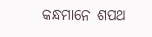କନ୍ଧମାନେ ଶପଥ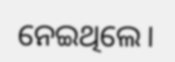ନେଇଥିଲେ।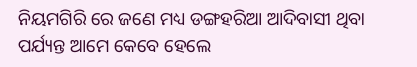ନିୟମଗିରି ରେ ଜଣେ ମଧ୍ୟ ଡଙ୍ଗହରିଆ ଆଦିବାସୀ ଥିବା ପର୍ଯ୍ୟନ୍ତ ଆମେ କେବେ ହେଲେ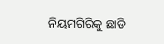ନିୟମଗିରିକୁ ଛାଡି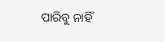ପାରିବୁ ନାହିଁ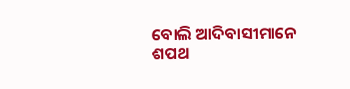ବୋଲି ଆଦିବାସୀମାନେ ଶପଥ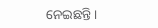ନେଇଛନ୍ତି।